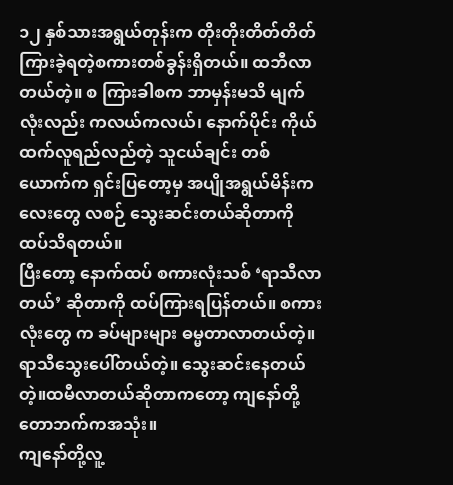၁၂ နှစ်သားအရွယ်တုန်းက တိုးတိုးတိတ်တိတ်ကြားခဲ့ရတဲ့စကားတစ်ခွန်းရှိတယ်။ ထဘီလာတယ်တဲ့။ စ ကြားခါစက ဘာမှန်းမသိ မျက်လုံးလည်း ကလယ်ကလယ်၊ နောက်ပိုင်း ကိုယ်ထက်လူရည်လည်တဲ့ သူငယ်ချင်း တစ်ယောက်က ရှင်းပြတော့မှ အပျိုအရွယ်မိန်းကလေးတွေ လစဉ် သွေးဆင်းတယ်ဆိုတာကို ထပ်သိရတယ်။
ပြီးတော့ နောက်ထပ် စကားလုံးသစ် ‘ရာသီလာတယ်’ ဆိုတာကို ထပ်ကြားရပြန်တယ်။ စကားလုံးတွေ က ခပ်များများ ဓမ္မတာလာတယ်တဲ့။ ရာသီသွေးပေါ်တယ်တဲ့။ သွေးဆင်းနေတယ်တဲ့။ထမီလာတယ်ဆိုတာကတော့ ကျနော်တို့ တောဘက်ကအသုံး။
ကျနော်တို့လူ့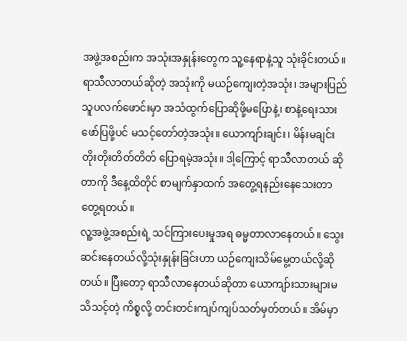အဖွဲ့အစည်းက အသုံးအနှုန်းတွေက သူ့နေရာနဲ့သူ သုံးခိုင်းတယ်။ ရာသီလာတယ်ဆိုတဲ့ အသုံးကို မယဉ်ကျေးတဲ့အသုံး၊ အများပြည်သူပလက်ဖောင်းမှာ အသံထွက်ပြောဆိုဖို့မပြောနဲ့၊ စာနဲ့ရေးသားဖော်ပြဖို့ပင် မသင့်တော်တဲ့အသုံး။ ယောကျာ်းချင်း၊ မိန်းမချင်း တိုးတိုးတိတ်တိတ် ပြောရမဲ့အသုံး။ ဒါ့ကြောင့် ရာသီလာတယ် ဆိုတာကို ဒီနေ့ထိတိုင် စာမျက်နှာထက် အတွေ့ရနည်းနေသေးတာ တွေ့ရတယ်။
လူ့အဖွဲ့အစည်းရဲ့ သင်ကြားပေးမှုအရ ဓမ္မတာလာနေတယ်။ သွေးဆင်းနေတယ်လို့သုံးနှုန်းခြင်းဟာ ယဉ်ကျေးသိမ်မွေ့တယ်လို့ဆိုတယ်။ ပြီးတော့ ရာသီလာနေတယ်ဆိုတာ ယောကျာ်းသားများမသိသင့်တဲ့ ကိစ္စလို့ တင်းတင်းကျပ်ကျပ်သတ်မှတ်တယ်။ အိမ်မှာ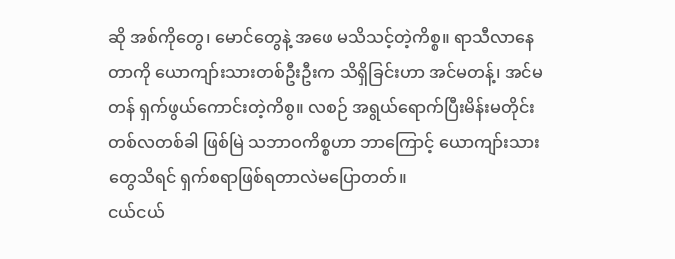ဆို အစ်ကိုတွေ၊ မောင်တွေနဲ့ အဖေ မသိသင့်တဲ့ကိစ္စ။ ရာသီလာနေတာကို ယောကျာ်းသားတစ်ဦးဦးက သိရှိခြင်းဟာ အင်မတန့်၊ အင်မတန် ရှက်ဖွယ်ကောင်းတဲ့ကိစွ။ လစဉ် အရွယ်ရောက်ပြီးမိန်းမတိုင်း တစ်လတစ်ခါ ဖြစ်မြဲ သဘာဝကိစ္စဟာ ဘာကြောင့် ယောကျာ်းသားတွေသိရင် ရှက်စရာဖြစ်ရတာလဲမပြောတတ်။
ငယ်ငယ်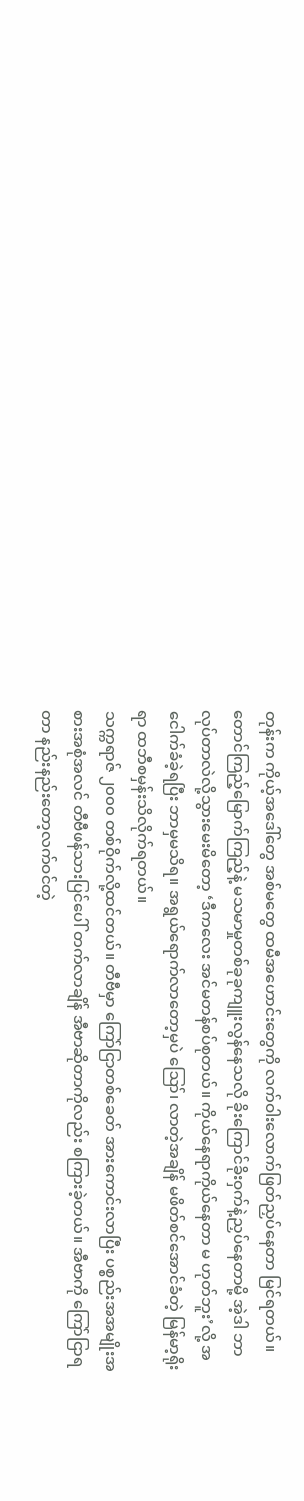တုန်းက ကိုယ့်အဒေါ်တွေ အစ်မတွေ ထမီအဟောင်းတွေကို လက်ဝါးလောက်ဖြတ်ညှပ်နေတာ မြင်ရတယ်။ တောင်ကြည့်မြောက်ကြည့်နဲ့ မသမာမှုတစ်ခုခုကျူးလွန်နေသလို ခိုးကြောင်ခိုးဝှက်နဲ့ညှပ်နေတာမို့ အဲ့ဒါ ဘာလုပ်တာလဲလို့သွားမေးမိတော့ ‘ဒီကလေး အင်မတန်စပ်စုတယ်။ ကိုယ်နေရာကိုယ်နေတာ မ ဟုတ်ဘူး’လို့ အငေါက်ခံခဲ့ရပြီး ဘာမှမသိရ။ အရွယ်ရောက်လာတော့မှပဲ ဪ၊ လာတဲ့အချိန် မဖိတ်စင်အောင်ခံတဲ့ မြန်မာ့ရိုးရာ ထဘီစမှန်းသိလိုက်ရတယ်။
သက္ကရာဇ် ၂၀၀၀ တစ်ဝိုက်လို့ထင်တယ်။ တီဗီမှာ ကြော်ငြာတစ်ခေတ် အားကောင်းလာပြီး ပစ္စည်းအအမျိုးအစားအစုံအလင် တီဗီဖန်သားပြင်ပေါ် တက်လာချိန် အီဗာဆိုတာကိုလည်း စကြားခဲ့တယ်။ အီဗာကို ကြော်ငြာရတာ နည်းနည်းတော့လက်ဝင်တဲ့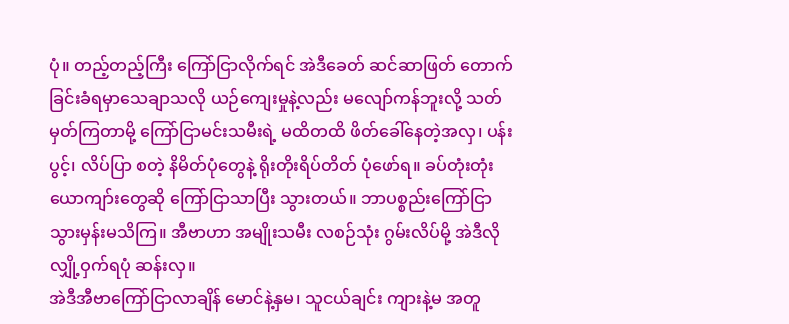ပုံ။ တည့်တည့်ကြီး ကြော်ငြာလိုက်ရင် အဲဒီခေတ် ဆင်ဆာဖြတ် တောက်ခြင်းခံရမှာသေချာသလို ယဉ်ကျေးမှုနဲ့လည်း မလျော်ကန်ဘူးလို့ သတ်မှတ်ကြတာမို့ ကြော်ငြာမင်းသမီးရဲ့ မထိတထိ ဖိတ်ခေါ်နေတဲ့အလှ၊ ပန်းပွင့်၊ လိပ်ပြာ စတဲ့ နိမိတ်ပုံတွေနဲ့ ရိုးတိုးရိပ်တိတ် ပုံဖော်ရ။ ခပ်တုံးတုံး ယောကျာ်းတွေဆို ကြော်ငြာသာပြီး သွားတယ်။ ဘာပစ္စည်းကြော်ငြာသွားမှန်းမသိကြ။ အီဗာဟာ အမျိုးသမီး လစဉ်သုံး ဂွမ်းလိပ်မို့ အဲဒီလို လျှို့ဝှက်ရပုံ ဆန်းလှ။
အဲဒီအီဗာကြော်ငြာလာချိန် မောင်နဲ့နှမ၊ သူငယ်ချင်း ကျားနဲ့မ အတူ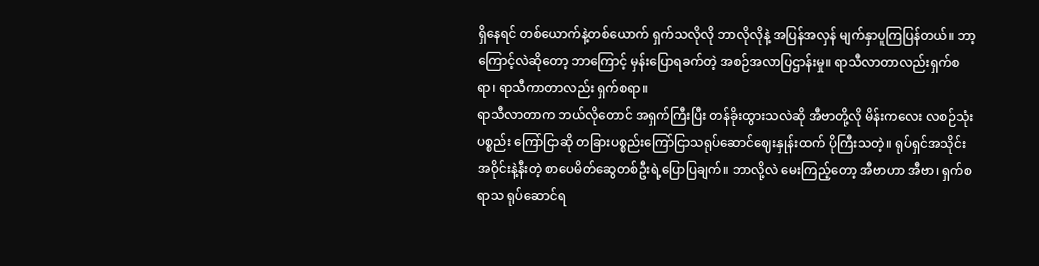ရှိနေရင် တစ်ယောက်နဲ့တစ်ယောက် ရှက်သလိုလို ဘာလိုလိုနဲ့ အပြန်အလှန် မျက်နှာပူကြပြန်တယ်။ ဘာ့ကြောင့်လဲဆိုတော့ ဘာကြောင့် မှန်းပြောရခက်တဲ့ အစဉ်အလာပြဌာန်းမှု။ ရာသီလာတာလည်းရှက်စရာ၊ ရာသီကာတာလည်း ရှက်စရာ။
ရာသီလာတာက ဘယ်လိုတောင် အရှက်ကြီးပြီး တန်ခိုးထွားသလဲဆို အီဗာတို့လို မိန်းကလေး လစဉ်သုံးပစ္စည်း ကြော်ငြာဆို တခြားပစ္စည်းကြော်ငြာသရုပ်ဆောင်ဈေးနှုန်းထက် ပိုကြီးသတဲ့။ ရုပ်ရှင်အသိုင်း အဝိုင်းနဲ့နီးတဲ့ စာပေမိတ်ဆွေတစ်ဦးရဲ့ပြောပြချက်။ ဘာလို့လဲ မေးကြည့်တော့ အီဗာဟာ အီဗာ၊ ရှက်စရာသ ရုပ်ဆောင်ရ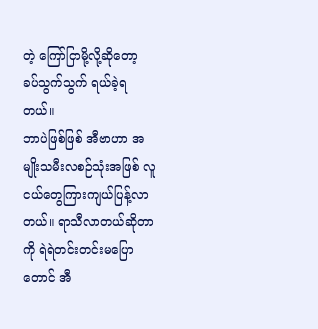တဲ့ ကြော်ငြာမို့လို့ဆိုတော့ ခပ်သွက်သွက် ရယ်ခဲ့ရတယ်။
ဘာပဲဖြစ်ဖြစ် အီဗာဟာ အမျိုးသမီးလစဉ်သုံးအဖြစ် လူငယ်တွေကြားကျယ်ပြန့်လာတယ်။ ရာသီလာတယ်ဆိုတာကို ရဲရဲတင်းတင်းမပြောတောင် အီ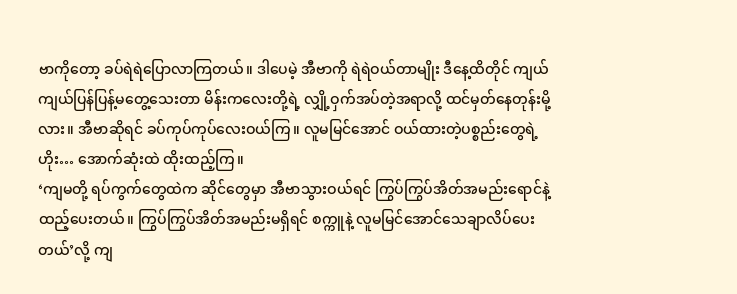ဗာကိုတော့ ခပ်ရဲရဲပြောလာကြတယ်။ ဒါပေမဲ့ အီဗာကို ရဲရဲဝယ်တာမျိုး ဒီနေ့ထိတိုင် ကျယ်ကျယ်ပြန်ပြန့်မတွေ့သေးတာ မိန်းကလေးတို့ရဲ့ လျှို့ဝှက်အပ်တဲ့အရာလို့ ထင်မှတ်နေတုန်းမို့လား။ အီဗာဆိုရင် ခပ်ကုပ်ကုပ်လေးဝယ်ကြ။ လူမမြင်အောင် ဝယ်ထားတဲ့ပစ္စည်းတွေရဲ့ ဟိုး… အောက်ဆုံးထဲ ထိုးထည့်ကြ။
‘ကျမတို့ ရပ်ကွက်တွေထဲက ဆိုင်တွေမှာ အီဗာသွားဝယ်ရင် ကြွပ်ကြွပ်အိတ်အမည်းရောင်နဲ့ထည့်ပေးတယ်။ ကြွပ်ကြွပ်အိတ်အမည်းမရှိရင် စက္ကူနဲ့ လူမမြင်အောင်သေချာလိပ်ပေးတယ်’လို့ ကျ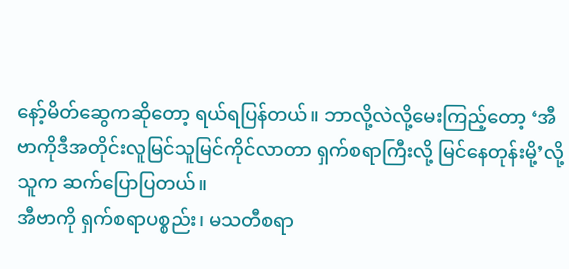နော့်မိတ်ဆွေကဆိုတော့ ရယ်ရပြန်တယ်။ ဘာလို့လဲလို့မေးကြည့်တော့ ‘အီဗာကိုဒီအတိုင်းလူမြင်သူမြင်ကိုင်လာတာ ရှက်စရာကြီးလို့ မြင်နေတုန်းမို့’လို့ သူက ဆက်ပြောပြတယ်။
အီဗာကို ရှက်စရာပစ္စည်း၊ မသတီစရာ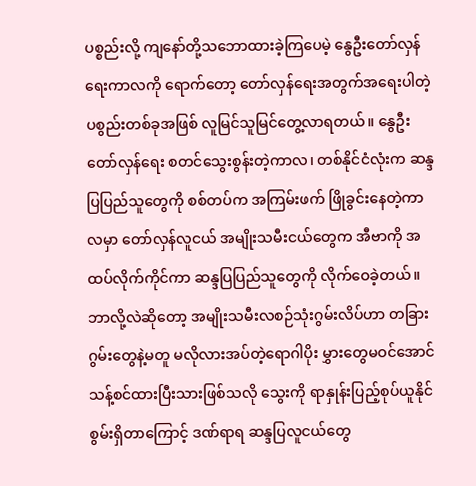ပစ္စည်းလို့ ကျနော်တို့သဘောထားခဲ့ကြပေမဲ့ နွေဦးတော်လှန်ရေးကာလကို ရောက်တော့ တော်လှန်ရေးအတွက်အရေးပါတဲ့ ပစွည်းတစ်ခုအဖြစ် လူမြင်သူမြင်တွေ့လာရတယ်။ နွေဦးတော်လှန်ရေး စတင်သွေးစွန်းတဲ့ကာလ၊ တစ်နိုင်ငံလုံးက ဆန္ဒပြပြည်သူတွေကို စစ်တပ်က အကြမ်းဖက် ဖြိုခွင်းနေတဲ့ကာလမှာ တော်လှန်လူငယ် အမျိုးသမီးငယ်တွေက အီဗာကို အထပ်လိုက်ကိုင်ကာ ဆန္ဒပြပြည်သူတွေကို လိုက်ဝေခဲ့တယ်။
ဘာလို့လဲဆိုတော့ အမျိုးသမီးလစဉ်သုံးဂွမ်းလိပ်ဟာ တခြားဂွမ်းတွေနဲ့မတူ မလိုလားအပ်တဲ့ရောဂါပိုး မွှားတွေမဝင်အောင် သန့်စင်ထားပြီးသားဖြစ်သလို သွေးကို ရာနှုန်းပြည့်စုပ်ယူနိုင်စွမ်းရှိတာကြောင့် ဒဏ်ရာရ ဆန္ဒပြလူငယ်တွေ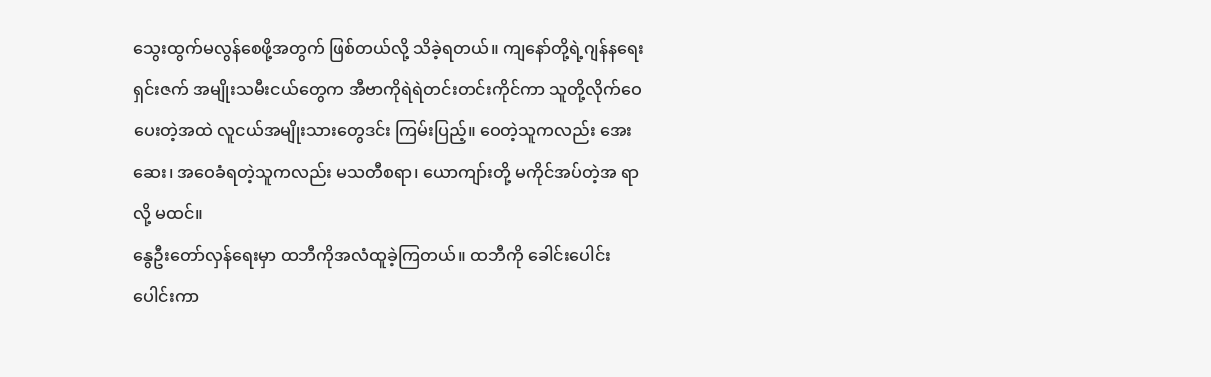သွေးထွက်မလွန်စေဖို့အတွက် ဖြစ်တယ်လို့ သိခဲ့ရတယ်။ ကျနော်တို့ရဲ့ဂျန်နရေးရှင်းဇက် အမျိုးသမီးငယ်တွေက အီဗာကိုရဲရဲတင်းတင်းကိုင်ကာ သူတို့လိုက်ဝေပေးတဲ့အထဲ လူငယ်အမျိုးသားတွေဒင်း ကြမ်းပြည့်။ ဝေတဲ့သူကလည်း အေးဆေး၊ အဝေခံရတဲ့သူကလည်း မသတီစရာ၊ ယောကျာ်းတို့ မကိုင်အပ်တဲ့အ ရာလို့ မထင်။
နွေဦးတော်လှန်ရေးမှာ ထဘီကိုအလံထူခဲ့ကြတယ်။ ထဘီကို ခေါင်းပေါင်းပေါင်းကာ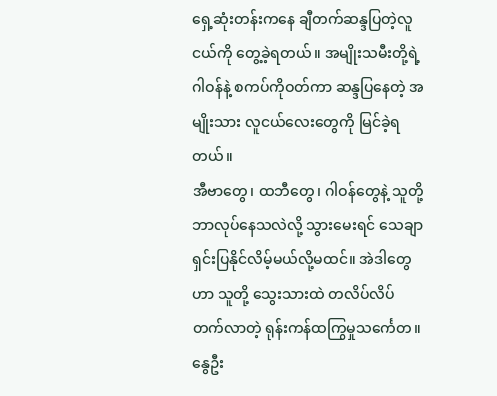ရှေ့ဆုံးတန်းကနေ ချီတက်ဆန္ဒပြတဲ့လူငယ်ကို တွေ့ခဲ့ရတယ်။ အမျိုးသမီးတို့ရဲ့ ဂါဝန်နဲ့ စကပ်ကိုဝတ်ကာ ဆန္ဒပြနေတဲ့ အမျိုးသား လူငယ်လေးတွေကို မြင်ခဲ့ရတယ်။
အီဗာတွေ၊ ထဘီတွေ၊ ဂါဝန်တွေနဲ့ သူတို့ဘာလုပ်နေသလဲလို့ သွားမေးရင် သေချာရှင်းပြနိုင်လိမ့်မယ်လို့မထင်။ အဲဒါတွေဟာ သူတို့ သွေးသားထဲ တလိပ်လိပ်တက်လာတဲ့ ရုန်းကန်ထကြွမှုသင်္ကေတ။ နွေဦး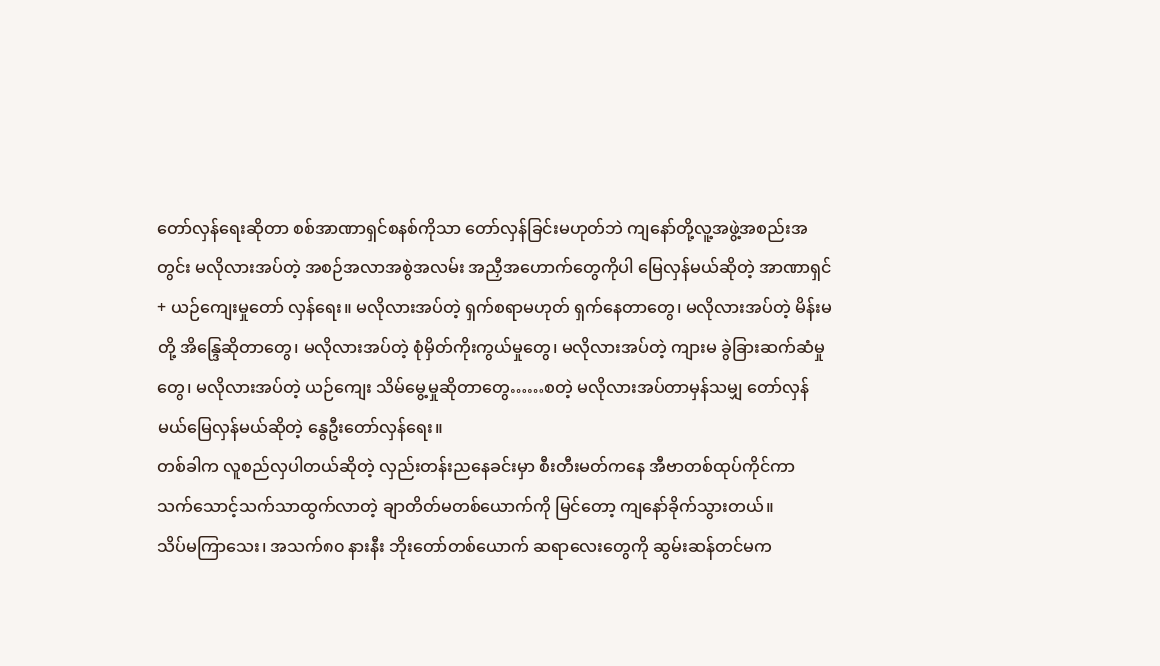တော်လှန်ရေးဆိုတာ စစ်အာဏာရှင်စနစ်ကိုသာ တော်လှန်ခြင်းမဟုတ်ဘဲ ကျနော်တို့လူ့အဖွဲ့အစည်းအတွင်း မလိုလားအပ်တဲ့ အစဉ်အလာအစွဲအလမ်း အညှီအဟောက်တွေကိုပါ မြေလှန်မယ်ဆိုတဲ့ အာဏာရှင် + ယဉ်ကျေးမှုတော် လှန်ရေး။ မလိုလားအပ်တဲ့ ရှက်စရာမဟုတ် ရှက်နေတာတွေ၊ မလိုလားအပ်တဲ့ မိန်းမတို့ အိန္ဒြေဆိုတာတွေ၊ မလိုလားအပ်တဲ့ စုံမှိတ်ကိုးကွယ်မှုတွေ၊ မလိုလားအပ်တဲ့ ကျားမ ခွဲခြားဆက်ဆံမှုတွေ၊ မလိုလားအပ်တဲ့ ယဉ်ကျေး သိမ်မွေ့မှုဆိုတာတွေ……စတဲ့ မလိုလားအပ်တာမှန်သမျှ တော်လှန်မယ်မြေလှန်မယ်ဆိုတဲ့ နွေဦးတော်လှန်ရေး။
တစ်ခါက လူစည်လှပါတယ်ဆိုတဲ့ လှည်းတန်းညနေခင်းမှာ စီးတီးမတ်ကနေ အီဗာတစ်ထုပ်ကိုင်ကာ သက်သောင့်သက်သာထွက်လာတဲ့ ချာတိတ်မတစ်ယောက်ကို မြင်တော့ ကျနော်ခိုက်သွားတယ်။
သိပ်မကြာသေး၊ အသက်၈၀ နားနီး ဘိုးတော်တစ်ယောက် ဆရာလေးတွေကို ဆွမ်းဆန်တင်မက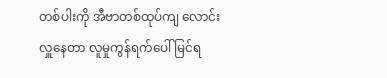တစ်ပါးကို အီဗာတစ်ထုပ်ကျ လောင်းလှူနေတာ လူမှုကွန်ရက်ပေါ် မြင်ရ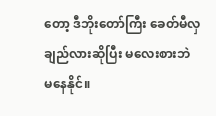တော့ ဒီဘိုးတော်ကြီး ခေတ်မီလှချည်လားဆိုပြီး မလေးစားဘဲ မနေနိုင်။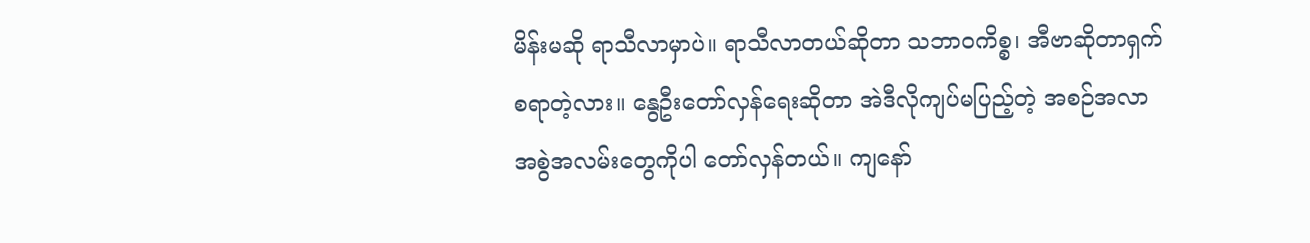မိန်းမဆို ရာသီလာမှာပဲ။ ရာသီလာတယ်ဆိုတာ သဘာဝကိစ္စ၊ အီဗာဆိုတာရှက်စရာတဲ့လား။ နွေဦးတော်လှန်ရေးဆိုတာ အဲဒီလိုကျပ်မပြည့်တဲ့ အစဉ်အလာအစွဲအလမ်းတွေကိုပါ တော်လှန်တယ်။ ကျနော်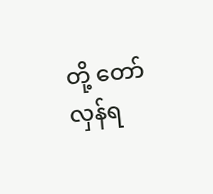တို့ တော်လှန်ရ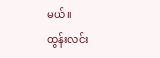မယ်။
ထွန်းလင်း